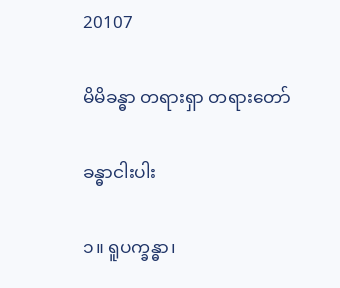20107

မိမိခန္ဓာ တရားရှာ တရားတော်

ခန္ဓာငါးပါး

၁။ ရူပက္ခန္ဓာ၊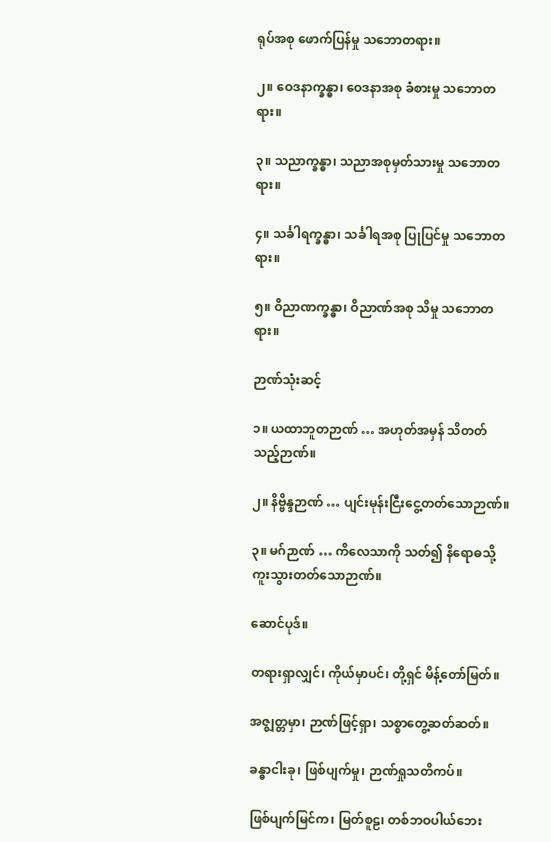ရုပ်အစု ဖောက်ပြန်မှု သဘောတရား။

၂။ ဝေဒနာက္ခန္ဓာ၊ ဝေဒနာအစု ခံစားမှု သဘောတရား။

၃။ သညာက္ခန္ဓာ၊ သညာအစုမှတ်သားမှု သဘောတရား။

၄။ သင်္ခါရက္ခန္ဓာ၊ သင်္ခါရအစု ပြုပြင်မှု သဘောတရား။

၅။ ဝိညာဏက္ခန္ဓာ၊ ဝိညာဏ်အစု သိမှု သဘောတရား။

ဉာဏ်သုံးဆင့်

၁။ ယထာဘူတဉာဏ် … အဟုတ်အမှန် သိတတ်သည့်ဉာဏ်။

၂။ နိဗ္ဗိန္ဒဉာဏ် … ပျင်းမုန်းငြီးငွေ့တတ်သောဉာဏ်။

၃။ မဂ်ဉာဏ် … ကိလေသာကို သတ်၍ နိရောဓသို့ ကူးသွားတတ်သောဉာဏ်။

ဆောင်ပုဒ်။

တရားရှာလျှင်၊ ကိုယ်မှာပင်၊ တို့ရှင် မိန့်တော်မြတ်။

အဇ္ဈတ္တမှာ၊ ဉာဏ်ဖြင့်ရှာ၊ သစ္စာတွေ့ဆတ်ဆတ်။

ခန္ဓာငါးခု၊ ဖြစ်ပျက်မှု၊ ဉာဏ်ရှုသတိကပ်။

ဖြစ်ပျက်မြင်က၊ မြတ်စူဠ၊ တစ်ဘဝပါယ်ဘေး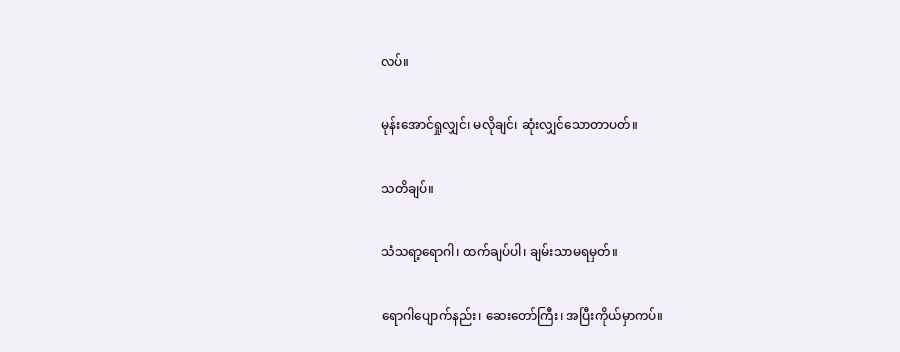လပ်။

မုန်းအောင်ရှုလျှင်၊ မလိုချင်၊ ဆုံးလျှင်သောတာပတ်။

သတိချပ်။

သံသရာ့ရောဂါ၊ ထက်ချပ်ပါ၊ ချမ်းသာမရမှတ်။

ရောဂါပျောက်နည်း၊ ဆေးတော်ကြီး၊ အပြီးကိုယ်မှာကပ်။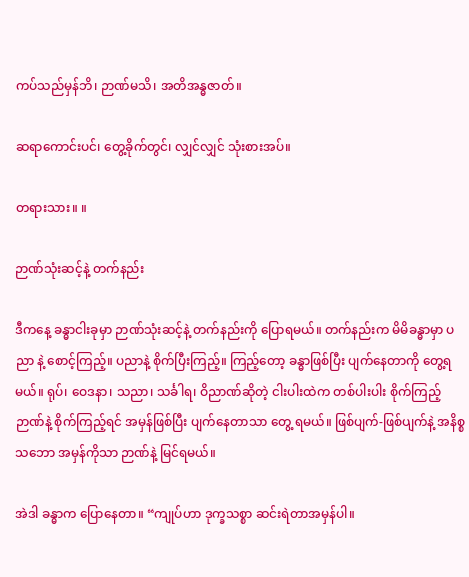ကပ်သည်မှန်ဘိ၊ ဉာဏ်မသိ၊ အတိအန္ဓဇာတ်။

ဆရာကောင်းပင်၊ တွေ့ခိုက်တွင်၊ လျှင်လျှင် သုံးစားအပ်။

တရားသား။ ။

ဉာဏ်သုံးဆင့်နဲ့ တက်နည်း

ဒီကနေ့ ခန္ဓာငါးခုမှာ ဉာဏ်သုံးဆင့်နဲ့ တက်နည်းကို ပြောရမယ်။ တက်နည်းက မိမိခန္ဓာမှာ ပညာ နဲ့ စောင့်ကြည့်။ ပညာနဲ့ စိုက်ပြီးကြည့်။ ကြည့်တော့ ခန္ဓာဖြစ်ပြီး ပျက်နေတာကို တွေ့ရမယ်။ ရုပ်၊ ဝေဒနာ၊ သညာ၊ သင်္ခါရ၊ ဝိညာဏ်ဆိုတဲ့ ငါးပါးထဲက တစ်ပါးပါး စိုက်ကြည့်ဉာဏ်နဲ့ စိုက်ကြည့်ရင် အမှန်ဖြစ်ပြီး ပျက်နေတာသာ တွေ့ ရမယ်။ ဖြစ်ပျက်-ဖြစ်ပျက်နဲ့ အနိစ္စသဘော အမှန်ကိုသာ ဉာဏ်နဲ့ မြင်ရမယ်။

အဲဒါ ခန္ဓာက ပြောနေတာ။ “ကျုပ်ဟာ ဒုက္ခသစ္စာ ဆင်းရဲတာအမှန်ပါ။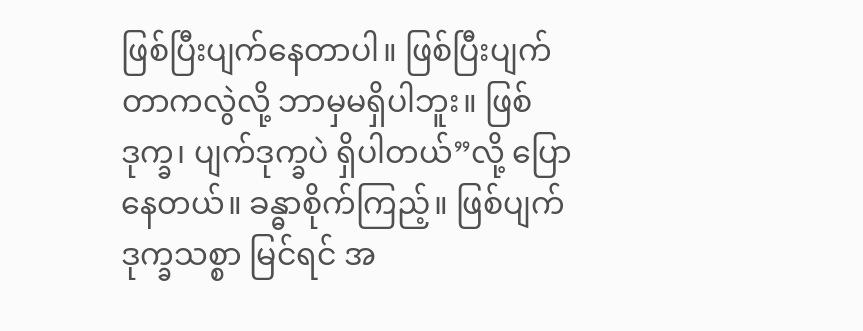ဖြစ်ပြီးပျက်နေတာပါ။ ဖြစ်ပြီးပျက် တာကလွဲလို့ ဘာမှမရှိပါဘူး။ ဖြစ်ဒုက္ခ၊ ပျက်ဒုက္ခပဲ ရှိပါတယ်”လို့ ပြောနေတယ်။ ခန္ဓာစိုက်ကြည့်။ ဖြစ်ပျက်ဒုက္ခသစ္စာ မြင်ရင် အ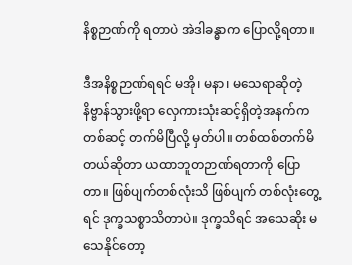နိစ္စဉာဏ်ကို ရတာပဲ အဲဒါခန္ဓာက ပြောလို့ရတာ။

ဒီအနိစ္စဉာဏ်ရရင် မအို၊ မနာ၊ မသေရာဆိုတဲ့ နိဗ္ဗာန်သွားဖို့ရာ လှေကားသုံးဆင့်ရှိတဲ့အနက်က တစ်ဆင့် တက်မိပြီလို့ မှတ်ပါ။ တစ်ထစ်တက်မိတယ်ဆိုတာ ယထာဘူတဉာဏ်ရတာကို ပြောတာ။ ဖြစ်ပျက်တစ်လုံးသိ ဖြစ်ပျက် တစ်လုံးတွေ့ရင် ဒုက္ခသစ္စာသိတာပဲ။ ဒုက္ခသိရင် အသေဆိုး မသေနိုင်တော့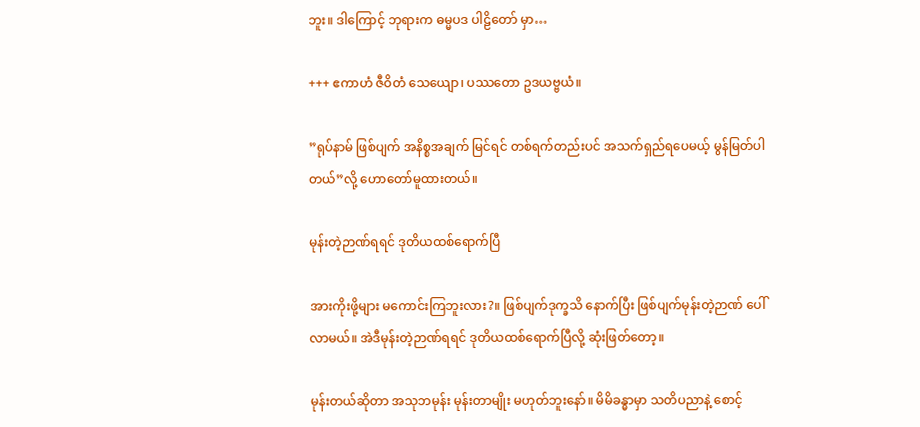ဘူး။ ဒါကြောင့် ဘုရားက ဓမ္မပဒ ပါဠိတော် မှာ…

+++ ဧကာဟံ ဇီဝိတံ သေယျော၊ ပဿတော ဥဒယဗ္ဗယံ။

”ရုပ်နာမ် ဖြစ်ပျက် အနိစ္စအချက် မြင်ရင် တစ်ရက်တည်းပင် အသက်ရှည်ရပေမယ့် မွန်မြတ်ပါတယ်”လို့ ဟောတော်မူထားတယ်။

မုန်းတဲ့ဉာဏ်ရရင် ဒုတိယထစ်ရောက်ပြီ

အားကိုးဖို့များ မကောင်းကြဘူးလား?။ ဖြစ်ပျက်ဒုက္ခသိ နောက်ပြီး ဖြစ်ပျက်မုန်းတဲ့ဉာဏ် ပေါ်လာမယ်။ အဲဒီမုန်းတဲ့ဉာဏ်ရရင် ဒုတိယထစ်ရောက်ပြီလို့ ဆုံးဖြတ်တော့။

မုန်းတယ်ဆိုတာ အသုဘမုန်း မုန်းတာမျိုး မဟုတ်ဘူးနော်။ မိမိခန္ဓာမှာ သတိပညာနဲ့ စောင့်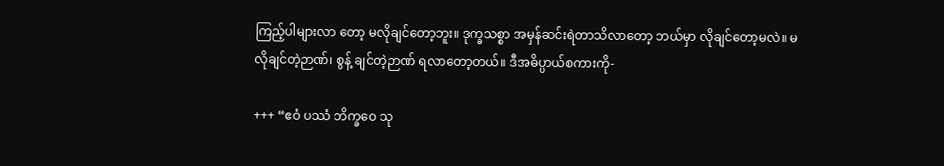ကြည့်ပါများလာ တော့ မလိုချင်တော့ဘူး။ ဒုက္ခသစ္စာ အမှန်ဆင်းရဲတာသိလာတော့ ဘယ်မှာ လိုချင်တော့မလဲ။ မလိုချင်တဲ့ဉာဏ်၊ စွန့် ချင်တဲ့ဉာဏ် ရလာတော့တယ်။ ဒီအဓိပ္ပာယ်စကားကို-

+++ “ဧဝံ ပဿံ ဘိက္ခဝေ သု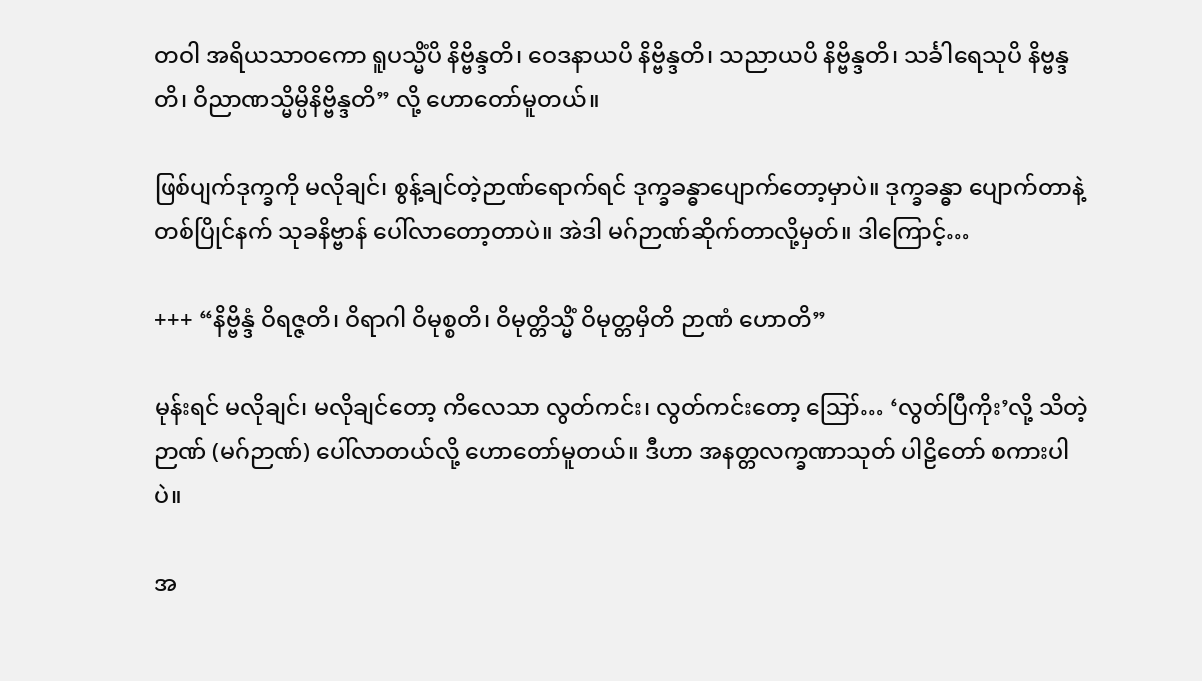တဝါ အရိယသာဝကော ရူပသ္မိံပိ နိဗ္ဗိန္ဒတိ၊ ဝေဒနာယပိ နိဗ္ဗိန္ဒတိ၊ သညာယပိ နိဗ္ဗိန္ဒတိ၊ သင်္ခါရေသုပိ နိဗ္ဗန္ဒတိ၊ ဝိညာဏသ္မိမ္ပိနိဗ္ဗိန္ဒတိ” လို့ ဟောတော်မူတယ်။

ဖြစ်ပျက်ဒုက္ခကို မလိုချင်၊ စွန့်ချင်တဲ့ဉာဏ်ရောက်ရင် ဒုက္ခခန္ဓာပျောက်တော့မှာပဲ။ ဒုက္ခခန္ဓာ ပျောက်တာနဲ့ တစ်ပြိုင်နက် သုခနိဗ္ဗာန် ပေါ်လာတော့တာပဲ။ အဲဒါ မဂ်ဉာဏ်ဆိုက်တာလို့မှတ်။ ဒါကြောင့်…

+++ “နိဗ္ဗိန္ဒံ ဝိရဇ္ဇတိ၊ ဝိရာဂါ ဝိမုစ္စတိ၊ ဝိမုတ္တိသ္မိံ ဝိမုတ္တမှိတိ ဉာဏံ ဟောတိ”

မုန်းရင် မလိုချင်၊ မလိုချင်တော့ ကိလေသာ လွတ်ကင်း၊ လွတ်ကင်းတော့ ဪ… ‘လွတ်ပြီကိုး’လို့ သိတဲ့ ဉာဏ် (မဂ်ဉာဏ်) ပေါ်လာတယ်လို့ ဟောတော်မူတယ်။ ဒီဟာ အနတ္တလက္ခဏာသုတ် ပါဠိတော် စကားပါပဲ။

အ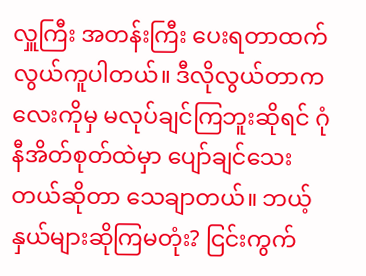လှူကြီး အတန်းကြီး ပေးရတာထက် လွယ်ကူပါတယ်။ ဒီလိုလွယ်တာကလေးကိုမှ မလုပ်ချင်ကြဘူးဆိုရင် ဂုံနီအိတ်စုတ်ထဲမှာ ပျော်ချင်သေးတယ်ဆိုတာ သေချာတယ်။ ဘယ့်နှယ်များဆိုကြမတုံး? ငြင်းကွက်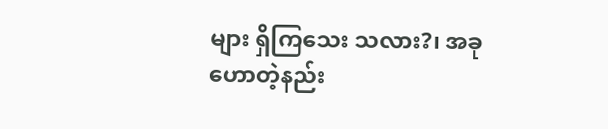များ ရှိကြသေး သလား?၊ အခုဟောတဲ့နည်း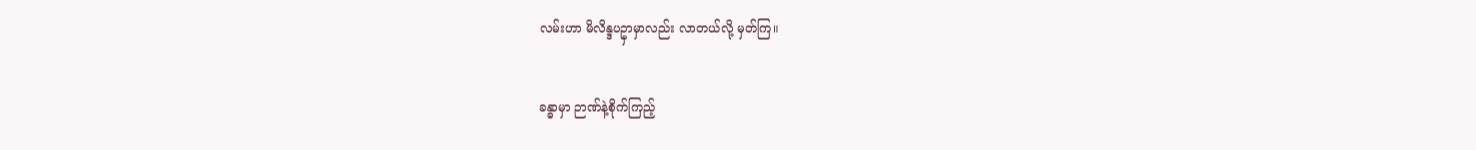လမ်းဟာ မိလိန္ဒပဥှာမှာလည်း လာတယ်လို့ မှတ်ကြ။

ခန္ဓာမှာ ဉာဏ်နဲ့စိုက်ကြည့်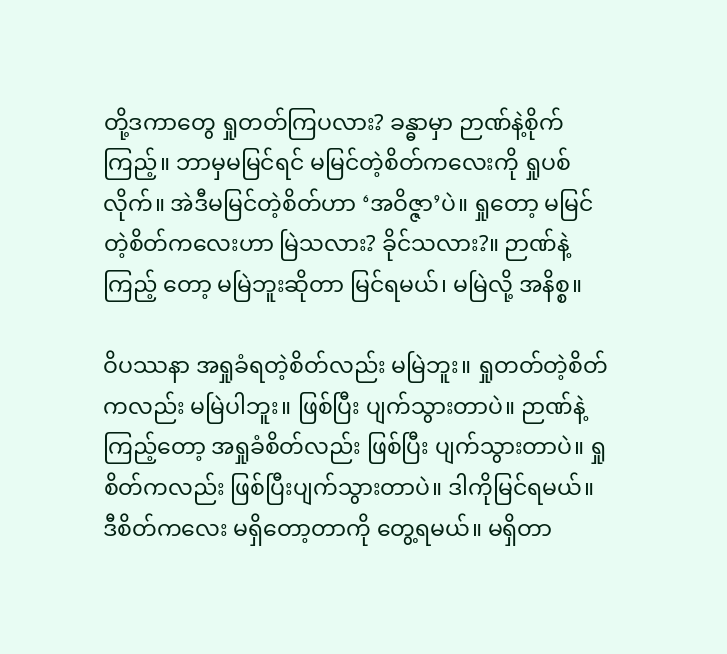တို့ဒကာတွေ ရှုတတ်ကြပလား? ခန္ဓာမှာ ဉာဏ်နဲ့စိုက်ကြည့်။ ဘာမှမမြင်ရင် မမြင်တဲ့စိတ်ကလေးကို ရှုပစ် လိုက်။ အဲဒီမမြင်တဲ့စိတ်ဟာ ‘အဝိဇ္ဇာ’ပဲ။ ရှုတော့ မမြင်တဲ့စိတ်ကလေးဟာ မြဲသလား? ခိုင်သလား?။ ဉာဏ်နဲ့ကြည့် တော့ မမြဲဘူးဆိုတာ မြင်ရမယ်၊ မမြဲလို့ အနိစ္စ။

ဝိပဿနာ အရှုခံရတဲ့စိတ်လည်း မမြဲဘူး။ ရှုတတ်တဲ့စိတ်ကလည်း မမြဲပါဘူး။ ဖြစ်ပြီး ပျက်သွားတာပဲ။ ဉာဏ်နဲ့ကြည့်တော့ အရှုခံစိတ်လည်း ဖြစ်ပြီး ပျက်သွားတာပဲ။ ရှုစိတ်ကလည်း ဖြစ်ပြီးပျက်သွားတာပဲ။ ဒါကိုမြင်ရမယ်။ ဒီစိတ်ကလေး မရှိတော့တာကို တွေ့ရမယ်။ မရှိတာ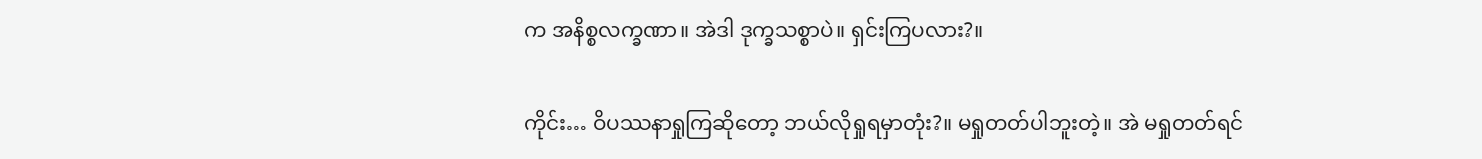က အနိစ္စလက္ခဏာ။ အဲဒါ ဒုက္ခသစ္စာပဲ။ ရှင်းကြပလား?။

ကိုင်း… ဝိပဿနာရှုကြဆိုတော့ ဘယ်လိုရှုရမှာတုံး?။ မရှုတတ်ပါဘူးတဲ့။ အဲ မရှုတတ်ရင်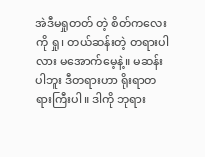အဲဒီမရှုတတ် တဲ့ စိတ်ကလေးကို ရှု၊ တယ်ဆန်းတဲ့ တရားပါလား မအောက်မေ့နဲ့။ မဆန်းပါဘူး ဒီတရားဟာ ရိုးရာတရားကြီးပါ။ ဒါကို ဘုရား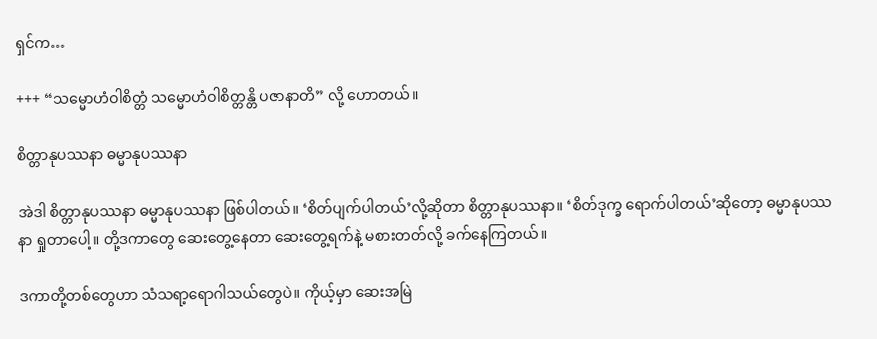ရှင်က…

+++ “သမ္မောဟံဝါစိတ္တံ သမ္မောဟံဝါစိတ္တန္တိ ပဇာနာတိ” လို့ ဟောတယ်။

စိတ္တာနုပဿနာ ဓမ္မာနုပဿနာ

အဲဒါ စိတ္တာနုပဿနာ ဓမ္မာနုပဿနာ ဖြစ်ပါတယ်။ ‘စိတ်ပျက်ပါတယ်’လို့ဆိုတာ စိတ္တာနုပဿနာ။ ‘စိတ်ဒုက္ခ ရောက်ပါတယ်’ဆိုတော့ ဓမ္မာနုပဿနာ ရှုတာပေါ့။ တို့ဒကာတွေ ဆေးတွေ့နေတာ ဆေးတွေ့ရက်နဲ့ မစားတတ်လို့ ခက်နေကြတယ်။

ဒကာတို့တစ်တွေဟာ သံသရာ့ရောဂါသယ်တွေပဲ။ ကိုယ့်မှာ ဆေးအမြဲ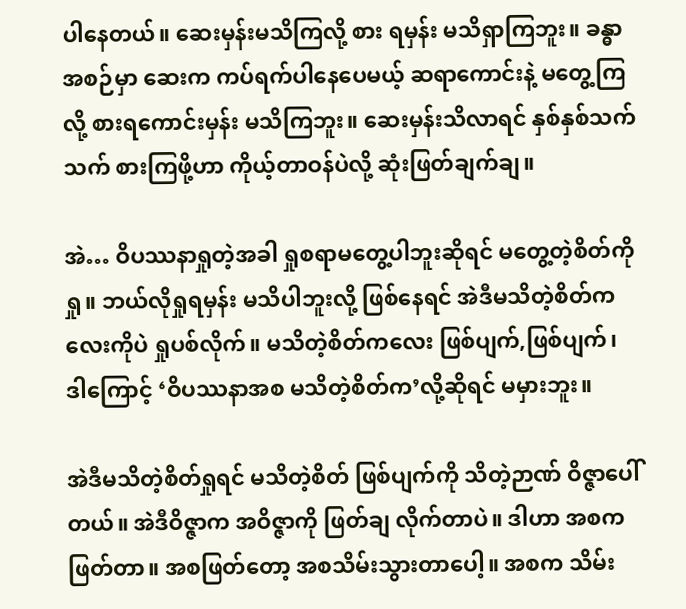ပါနေတယ်။ ဆေးမှန်းမသိကြလို့ စား ရမှန်း မသိရှာကြဘူး။ ခန္ဓာအစဉ်မှာ ဆေးက ကပ်ရက်ပါနေပေမယ့် ဆရာကောင်းနဲ့ မတွေ့ကြလို့ စားရကောင်းမှန်း မသိကြဘူး။ ဆေးမှန်းသိလာရင် နှစ်နှစ်သက်သက် စားကြဖို့ဟာ ကိုယ့်တာဝန်ပဲလို့ ဆုံးဖြတ်ချက်ချ။

အဲ… ဝိပဿနာရှုတဲ့အခါ ရှုစရာမတွေ့ပါဘူးဆိုရင် မတွေ့တဲ့စိတ်ကိုရှု။ ဘယ်လိုရှုရမှန်း မသိပါဘူးလို့ ဖြစ်နေရင် အဲဒီမသိတဲ့စိတ်ကလေးကိုပဲ ရှုပစ်လိုက်။ မသိတဲ့စိတ်ကလေး ဖြစ်ပျက်,ဖြစ်ပျက်၊ ဒါကြောင့် ‘ဝိပဿနာအစ မသိတဲ့စိတ်က’လို့ဆိုရင် မမှားဘူး။

အဲဒီမသိတဲ့စိတ်ရှုရင် မသိတဲ့စိတ် ဖြစ်ပျက်ကို သိတဲ့ဉာဏ် ဝိဇ္ဇာပေါ်တယ်။ အဲဒီဝိဇ္ဇာက အဝိဇ္ဇာကို ဖြတ်ချ လိုက်တာပဲ။ ဒါဟာ အစကဖြတ်တာ။ အစဖြတ်တော့ အစသိမ်းသွားတာပေါ့။ အစက သိမ်း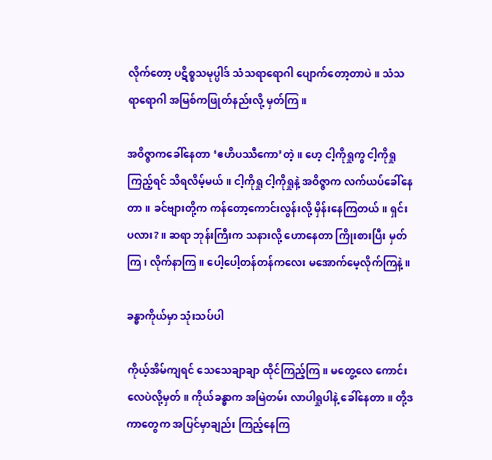လိုက်တော့ ပဋိစ္စသမုပ္ပါဒ် သံသရာရောဂါ ပျောက်တော့တာပဲ။ သံသရာရောဂါ အမြစ်ကဖြုတ်နည်းလို့ မှတ်ကြ။

အဝိဇ္ဇာကခေါ်နေတာ ‘ဧဟိပဿီကော’တဲ့။ ဟေ့ ငါ့ကိုရှုကွ ငါ့ကိုရှုကြည့်ရင် သိရလိမ့်မယ်။ ငါ့ကိုရှု ငါ့ကိုရှုနဲ့ အဝိဇ္ဇာက လက်ယပ်ခေါ်နေတာ။ ခင်ဗျားတို့က ကန်တော့ကောင်းလွန်းလို့ မှိန်းနေကြတယ်။ ရှင်းပလား?။ ဆရာ ဘုန်းကြီးက သနားလို့ ဟောနေတာ ကြိုးစားပြီး မှတ်ကြ၊ လိုက်နာကြ။ ပေါ့ပေါ့တန်တန်ကလေး မအောက်မေ့လိုက်ကြနဲ့။

ခန္ဓာကိုယ်မှာ သုံးသပ်ပါ

ကိုယ့်အိမ်ကျရင် သေသေချာချာ ထိုင်ကြည့်ကြ။ မတွေ့လေ ကောင်းလေပဲလို့မှတ်။ ကိုယ်ခန္ဓာက အမြဲတမ်း လာပါရှုပါနဲ့ ခေါ်နေတာ။ တို့ဒကာတွေက အပြင်မှာချည်း ကြည့်နေကြ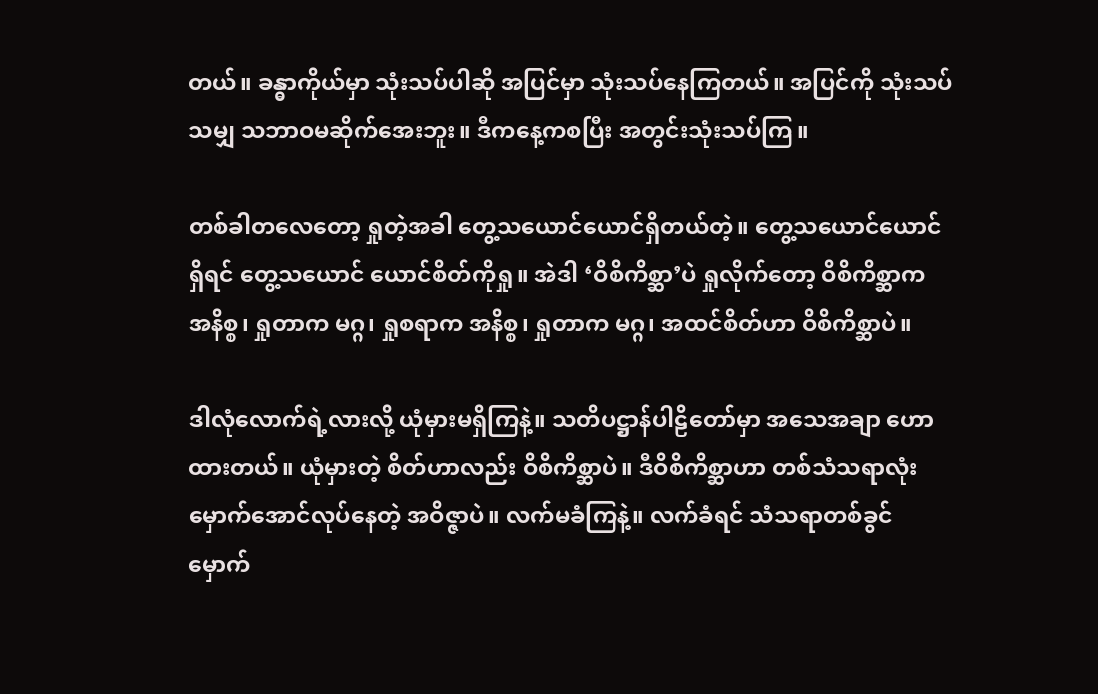တယ်။ ခန္ဓာကိုယ်မှာ သုံးသပ်ပါဆို အပြင်မှာ သုံးသပ်နေကြတယ်။ အပြင်ကို သုံးသပ်သမျှ သဘာဝမဆိုက်အေးဘူး။ ဒီကနေ့ကစပြီး အတွင်းသုံးသပ်ကြ။

တစ်ခါတလေတော့ ရှုတဲ့အခါ တွေ့သယောင်ယောင်ရှိတယ်တဲ့။ တွေ့သယောင်ယောင်ရှိရင် တွေ့သယောင် ယောင်စိတ်ကိုရှု။ အဲဒါ ‘ဝိစိကိစ္ဆာ’ပဲ ရှုလိုက်တော့ ဝိစိကိစ္ဆာက အနိစ္စ၊ ရှုတာက မဂ္ဂ၊ ရှုစရာက အနိစ္စ၊ ရှုတာက မဂ္ဂ၊ အထင်စိတ်ဟာ ဝိစိကိစ္ဆာပဲ။

ဒါလုံလောက်ရဲ့လားလို့ ယုံမှားမရှိကြနဲ့။ သတိပဋ္ဌာန်ပါဠိတော်မှာ အသေအချာ ဟောထားတယ်။ ယုံမှားတဲ့ စိတ်ဟာလည်း ဝိစိကိစ္ဆာပဲ။ ဒီဝိစိကိစ္ဆာဟာ တစ်သံသရာလုံး မှောက်အောင်လုပ်နေတဲ့ အဝိဇ္ဇာပဲ။ လက်မခံကြနဲ့။ လက်ခံရင် သံသရာတစ်ခွင် မှောက်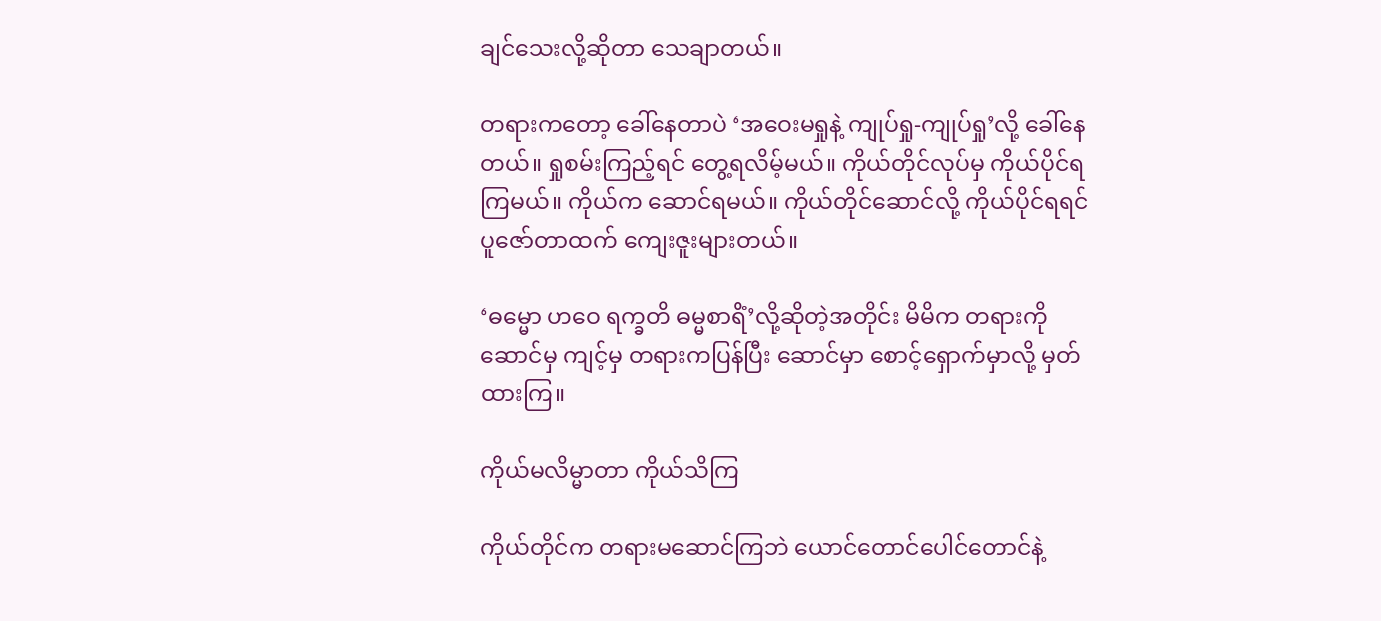ချင်သေးလို့ဆိုတာ သေချာတယ်။

တရားကတော့ ခေါ်နေတာပဲ ‘အဝေးမရှုနဲ့ ကျုပ်ရှု-ကျုပ်ရှု’လို့ ခေါ်နေတယ်။ ရှုစမ်းကြည့်ရင် တွေ့ရလိမ့်မယ်။ ကိုယ်တိုင်လုပ်မှ ကိုယ်ပိုင်ရကြမယ်။ ကိုယ်က ဆောင်ရမယ်။ ကိုယ်တိုင်ဆောင်လို့ ကိုယ်ပိုင်ရရင် ပူဇော်တာထက် ကျေးဇူးများတယ်။

‘ဓမ္မော ဟဝေ ရက္ခတိ ဓမ္မစာရိံ’လို့ဆိုတဲ့အတိုင်း မိမိက တရားကိုဆောင်မှ ကျင့်မှ တရားကပြန်ပြီး ဆောင်မှာ စောင့်ရှောက်မှာလို့ မှတ်ထားကြ။

ကိုယ်မလိမ္မာတာ ကိုယ်သိကြ

ကိုယ်တိုင်က တရားမဆောင်ကြဘဲ ယောင်တောင်ပေါင်တောင်နဲ့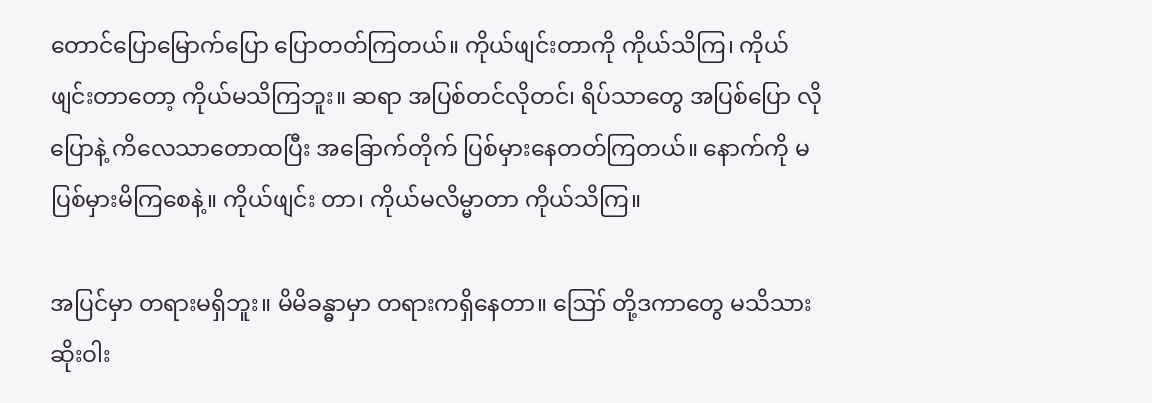တောင်ပြောမြောက်ပြော ပြောတတ်ကြတယ်။ ကိုယ်ဖျင်းတာကို ကိုယ်သိကြ၊ ကိုယ်ဖျင်းတာတော့ ကိုယ်မသိကြဘူး။ ဆရာ အပြစ်တင်လိုတင်၊ ရိပ်သာတွေ အပြစ်ပြော လိုပြောနဲ့ ကိလေသာတောထပြီး အခြောက်တိုက် ပြစ်မှားနေတတ်ကြတယ်။ နောက်ကို မပြစ်မှားမိကြစေနဲ့။ ကိုယ်ဖျင်း တာ၊ ကိုယ်မလိမ္မာတာ ကိုယ်သိကြ။

အပြင်မှာ တရားမရှိဘူး။ မိမိခန္ဓာမှာ တရားကရှိနေတာ။ ဪ တို့ဒကာတွေ မသိသားဆိုးဝါး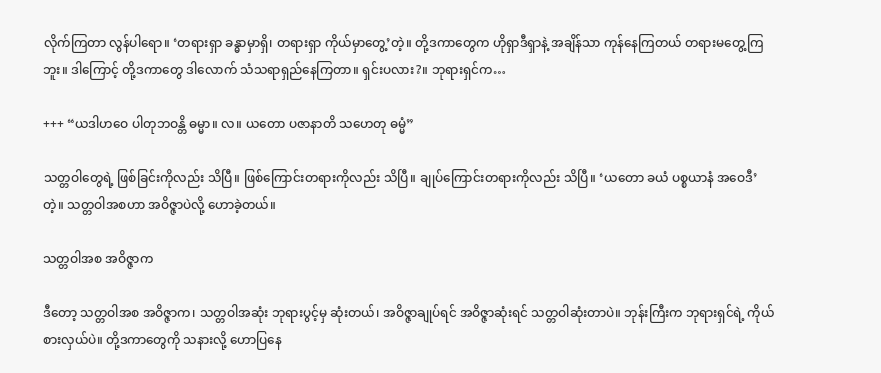လိုက်ကြတာ လွန်ပါရော။ ‘တရားရှာ ခန္ဓာမှာရှိ၊ တရားရှာ ကိုယ်မှာတွေ့’တဲ့။ တို့ဒကာတွေက ဟိုရှာဒီရှာနဲ့ အချိန်သာ ကုန်နေကြတယ် တရားမတွေ့ကြဘူး။ ဒါကြောင့် တို့ဒကာတွေ ဒါလောက် သံသရာရှည်နေကြတာ။ ရှင်းပလား?။ ဘုရားရှင်က…

+++ “ယဒါဟဝေ ပါတုဘဝန္တိ ဓမ္မာ။ လ။ ယတော ပဇာနာတိ သဟေတု ဓမ္မံ”

သတ္တဝါတွေရဲ့ ဖြစ်ခြင်းကိုလည်း သိပြီ။ ဖြစ်ကြောင်းတရားကိုလည်း သိပြီ။ ချုပ်ကြောင်းတရားကိုလည်း သိပြီ။ ‘ယတော ခယံ ပစ္စယာနံ အဝေဒီ’တဲ့။ သတ္တဝါအစဟာ အဝိဇ္ဇာပဲလို့ ဟောခဲ့တယ်။

သတ္တဝါအစ အဝိဇ္ဇာက

ဒီတော့ သတ္တဝါအစ အဝိဇ္ဇာက၊ သတ္တဝါအဆုံး ဘုရားပွင့်မှ ဆုံးတယ်၊ အဝိဇ္ဇာချုပ်ရင် အဝိဇ္ဇာဆုံးရင် သတ္တဝါဆုံးတာပဲ။ ဘုန်းကြီးက ဘုရားရှင်ရဲ့ ကိုယ်စားလှယ်ပဲ။ တို့ဒကာတွေကို သနားလို့ ဟောပြနေ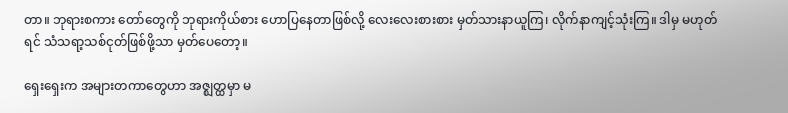တာ။ ဘုရားစကား တော်တွေကို ဘုရားကိုယ်စား ဟောပြနေတာဖြစ်လို့ လေးလေးစားစား မှတ်သားနာယူကြ၊ လိုက်နာကျင့်သုံးကြ။ ဒါမှ မဟုတ်ရင် သံသရာ့သစ်ငုတ်ဖြစ်ဖို့သာ မှတ်ပေတော့။

ရှေးရှေးက အများတကာတွေဟာ အဇ္ဈတ္ထမှာ မ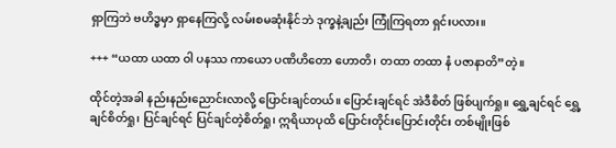ရှာကြဘဲ ဗဟိဒ္ဓမှာ ရှာနေကြလို့ လမ်းစမဆုံးနိုင်ဘဲ ဒုက္ခနဲ့ချည်း ကြုံကြရတာ ရှင်းပလား။

+++ “ယထာ ယထာ ဝါ ပနဿ ကာယော ပဏိဟိတော ဟောတိ၊ တထာ တထာ နံ ပဇာနာတိ”တဲ့။

ထိုင်တဲ့အခါ နည်းနည်းညောင်းလာလို့ ပြောင်းချင်တယ်။ ပြောင်းချင်ရင် အဲဒီစိတ် ဖြစ်ပျက်ရှု။ ရွှေ့ချင်ရင် ရွှေ့ချင်စိတ်ရှု၊ ပြင်ချင်ရင် ပြင်ချင်တဲ့စိတ်ရှု၊ ဣရိယာပုထိ ပြောင်းတိုင်းပြောင်းတိုင်း တစ်မျိုးဖြစ်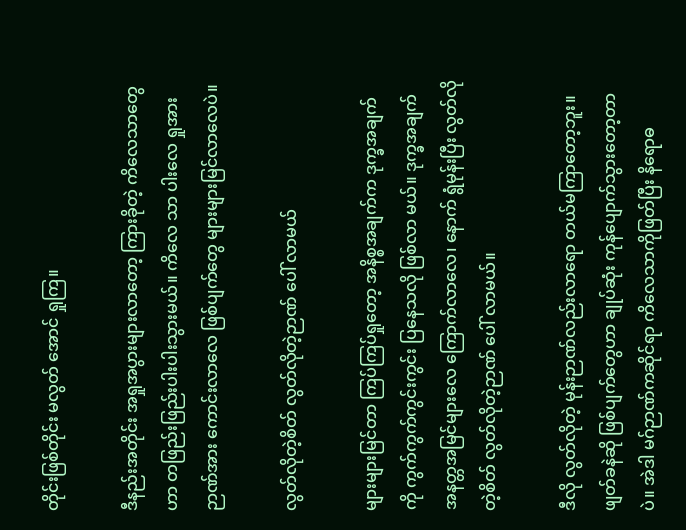တိုင်းဖြစ်တိုင်း မလွတ် အောင် ရှုကြ။

ဒီနည်းအတိုင်း အရှုအပွားများလာတော့ ကြားခိုတဲ့ ကိလေသာတွေဟာ တဖြည်းဖြည်းပါးပါးသွားမယ်။ ကိလေ သာ ပါးလေ ရှုအားဉာဏ်အား ကောင်းလာလေ ဖြစ်ပျက်တွေ များများမြင်လာလေပဲ။

လွတ်လိုတဲ့စိတ် လွတ်လိုတဲ့ဉာဏ် ပေါ် လာမယ်

များများမြင်တာ ကြပ်ကြပ်ရှုတော့ အနိစ္စအချက်က ဒုက္ခအချက်ကို ကွက်ကွက်ကွင်းကွင်း ပြနေသလို ဖြစ်လာ မယ်။ ဒုက္ခအချက် အနတ္တအမြင်များလေ ကြောက်လာလေ၊ နောက် ရွံမုန်းပြီး လွတ်လိုတဲ့စိတ် လွတ်လိုတဲ့ဉာဏ် ပေါ် လာမယ်။

ဒီလို လွတ်လိုတဲ့ မုန်းဉာဏ်လည်းလာရော တယ်မကြာတော့ဘူး။ ဖျတ်ခနဲဆို ဖြစ်ပျက်တွေဟာ ချုပ်ဆုံး ကုန်ပျောက်သွားတော့တာပဲ။ အဲဒါ မဂ်ဉာဏ်ကဆိုင်ရာ ကိလေသာကိုဖြတ်ပြီး နိရောဓ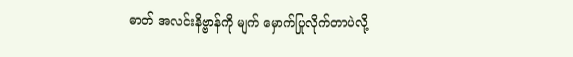ဓာတ် အလင်းနိဗ္ဗာန်ကို မျက် မှောက်ပြုလိုက်တာပဲလို့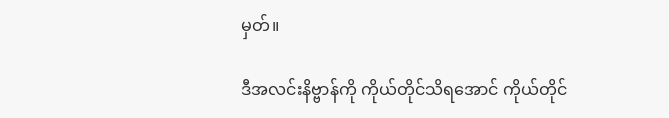မှတ်။

ဒီအလင်းနိဗ္ဗာန်ကို ကိုယ်တိုင်သိရအောင် ကိုယ်တိုင်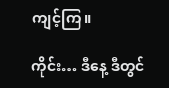ကျင့်ကြ။

ကိုင်း… ဒီနေ့ ဒီတွင်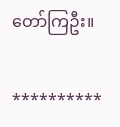တော်ကြဦး။

**********